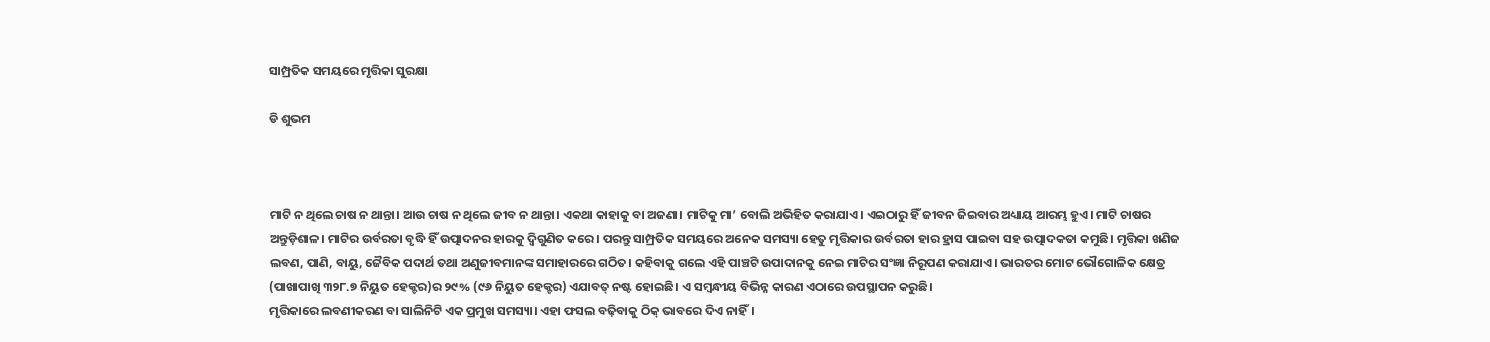ସାମ୍ପ୍ରତିକ ସମୟରେ ମୃତ୍ତିକା ସୁରକ୍ଷା

ଡି ଶୁଭମ



ମାଟି ନ ଥିଲେ ଚାଷ ନ ଥାନ୍ତା। ଆଉ ଚାଷ ନ ଥିଲେ ଜୀବ ନ ଥାନ୍ତା। ଏକଥା କାହାକୁ ବା ଅଜଣା। ମାଟିକୁ ମା’ ବୋଲି ଅଭିହିତ କରାଯାଏ। ଏଇଠାରୁ ହିଁ ଜୀବନ ଜିଇବାର ଅଧ୍ୟାୟ ଆରମ୍ଭ ହୁଏ। ମାଟି ଚାଷର ଅନ୍ତୁଡ଼ିଶାଳ। ମାଟିର ଉର୍ବରତା ବୃଦ୍ଧି ହିଁ ଉତ୍ପାଦନର ହାରକୁ ଦ୍ୱିଗୁଣିତ କରେ। ପରନ୍ତୁ ସାମ୍ପ୍ରତିକ ସମୟରେ ଅନେକ ସମସ୍ୟା ହେତୁ ମୃତ୍ତିକାର ଉର୍ବରତା ହାର ହ୍ରାସ ପାଇବା ସହ ଉତ୍ପାଦକତା କମୁଛି। ମୃତ୍ତିକା ଖଣିଜ ଲବଣ, ପାଣି, ବାୟୁ, ଜୈବିକ ପଦାର୍ଥ ତଥା ଅଣୁଜୀବମାନଙ୍କ ସମାହାରରେ ଗଠିତ। କହିବାକୁ ଗଲେ ଏହି ପାଞ୍ଚଟି ଉପାଦାନକୁ ନେଇ ମାଟିର ସଂଜ୍ଞା ନିରୂପଣ କରାଯାଏ। ଭାରତର ମୋଟ ଭୌଗୋଳିକ କ୍ଷେତ୍ର (ପାଖାପାଖି ୩୨୮.୭ ନିୟୁତ ହେକ୍ଟର)ର ୨୯% (୯୬ ନିୟୁତ ହେକ୍ଟର) ଏଯାବତ୍‌ ନଷ୍ଟ ହୋଇଛି। ଏ ସମ୍ବନ୍ଧୀୟ ବିଭିନ୍ନ କାରଣ ଏଠାରେ ଉପସ୍ଥାପନ କରୁଛି।
ମୃତ୍ତିକାରେ ଲବଣୀକରଣ ବା ସାଲିନିଟି ଏକ ପ୍ରମୁଖ ସମସ୍ୟା। ଏହା ଫସଲ ବଢ଼ିବାକୁ ଠିକ୍‌ ଭାବରେ ଦିଏ ନାହିଁ।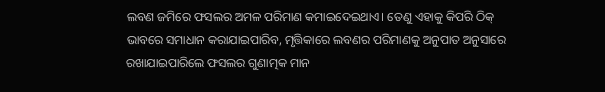ଲବଣ ଜମିରେ ଫସଲର ଅମଳ ପରିମାଣ କମାଇଦେଇଥାଏ। ତେଣୁ ଏହାକୁ କିପରି ଠିକ୍‌ ଭାବରେ ସମାଧାନ କରାଯାଇପାରିବ, ମୃତ୍ତିକାରେ ଲବଣର ପରିମାଣକୁ ଅନୁପାତ ଅନୁସାରେ ରଖାଯାଇପାରିଲେ ଫସଲର ଗୁଣାତ୍ମକ ମାନ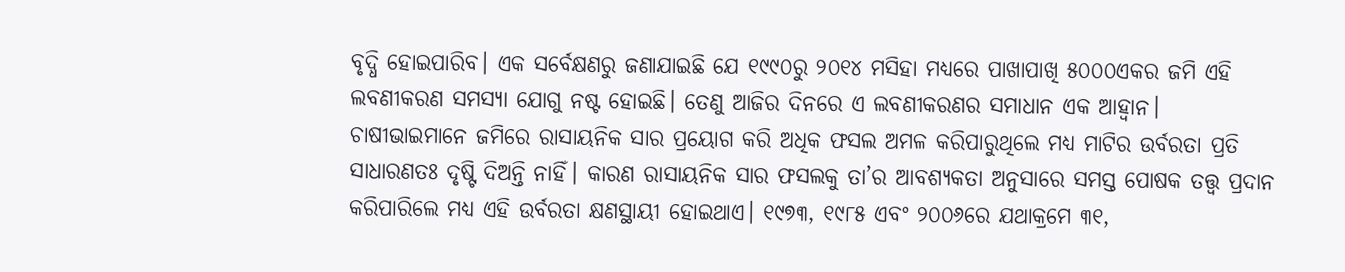ବୃଦ୍ଧି ହୋଇପାରିବ। ଏକ ସର୍ବେକ୍ଷଣରୁ ଜଣାଯାଇଛି ଯେ ୧୯୯୦ରୁ ୨୦୧୪ ମସିହା ମଧ୍ୟରେ ପାଖାପାଖି ୫୦୦୦ଏକର ଜମି ଏହି ଲବଣୀକରଣ ସମସ୍ୟା ଯୋଗୁ ନଷ୍ଟ ହୋଇଛି। ତେଣୁ ଆଜିର ଦିନରେ ଏ ଲବଣୀକରଣର ସମାଧାନ ଏକ ଆହ୍ବାନ।
ଚାଷୀଭାଇମାନେ ଜମିରେ ରାସାୟନିକ ସାର ପ୍ରୟୋଗ କରି ଅଧିକ ଫସଲ ଅମଳ କରିପାରୁଥିଲେ ମଧ୍ୟ ମାଟିର ଉର୍ବରତା ପ୍ରତି ସାଧାରଣତଃ ଦୃଷ୍ଟି ଦିଅନ୍ତି ନାହିଁ। କାରଣ ରାସାୟନିକ ସାର ଫସଲକୁ ତା’ର ଆବଶ୍ୟକତା ଅନୁସାରେ ସମସ୍ତ ପୋଷକ ତତ୍ତ୍ୱ ପ୍ରଦାନ କରିପାରିଲେ ମଧ୍ୟ ଏହି ଉର୍ବରତା କ୍ଷଣସ୍ଥାୟୀ ହୋଇଥାଏ। ୧୯୭୩, ୧୯୮୫ ଏବଂ ୨୦୦୬ରେ ଯଥାକ୍ରମେ ୩୧,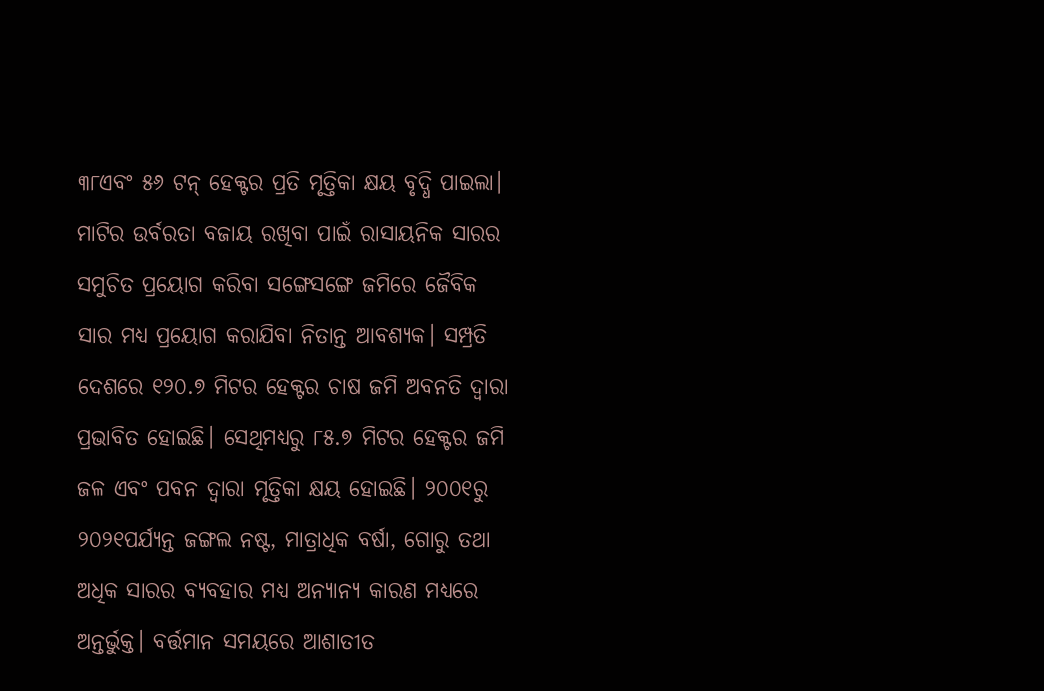୩୮ଏବଂ ୫୬ ଟନ୍‌ ହେକ୍ଟର ପ୍ରତି ମୃତ୍ତିକା କ୍ଷୟ ବୃଦ୍ଧି ପାଇଲା। ମାଟିର ଉର୍ବରତା ବଜାୟ ରଖିବା ପାଇଁ ରାସାୟନିକ ସାରର ସମୁଚିତ ପ୍ରୟୋଗ କରିବା ସଙ୍ଗେସଙ୍ଗେ ଜମିରେ ଜୈବିକ ସାର ମଧ୍ୟ ପ୍ରୟୋଗ କରାଯିବା ନିତାନ୍ତ ଆବଶ୍ୟକ। ସମ୍ପ୍ରତି ଦେଶରେ ୧୨୦.୭ ମିଟର ହେକ୍ଟର ଚାଷ ଜମି ଅବନତି ଦ୍ୱାରା ପ୍ରଭାବିତ ହୋଇଛି। ସେଥିମଧ୍ୟରୁ ୮୫.୭ ମିଟର ହେକ୍ଟର ଜମି ଜଳ ଏବଂ ପବନ ଦ୍ୱାରା ମୃତ୍ତିକା କ୍ଷୟ ହୋଇଛି। ୨୦୦୧ରୁ ୨୦୨୧ପର୍ଯ୍ୟନ୍ତ ଜଙ୍ଗଲ ନଷ୍ଟ, ମାତ୍ରାଧିକ ବର୍ଷା, ଗୋରୁ ତଥା ଅଧିକ ସାରର ବ୍ୟବହାର ମଧ୍ୟ ଅନ୍ୟାନ୍ୟ କାରଣ ମଧ୍ୟରେ ଅନ୍ତର୍ଭୁକ୍ତ। ବର୍ତ୍ତମାନ ସମୟରେ ଆଶାତୀତ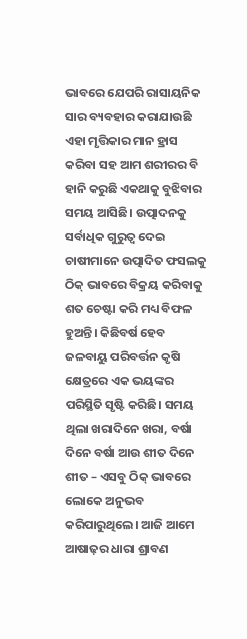ଭାବରେ ଯେପରି ରାସାୟନିକ ସାର ବ୍ୟବହାର କରାଯାଉଛି ଏହା ମୃତ୍ତିକାର ମାନ ହ୍ରାସ କରିବା ସହ ଆମ ଶରୀରର ବି ହାନି କରୁଛି ଏକଥାକୁ ବୁଝିବାର ସମୟ ଆସିଛି। ଉତ୍ପାଦନକୁ ସର୍ବାଧିକ ଗୁରୁତ୍ୱ ଦେଇ ଚାଷୀମାନେ ଉତ୍ପାଦିତ ଫସଲକୁ ଠିକ୍‌ ଭାବରେ ବିକ୍ରୟ କରିବାକୁ ଶତ ଚେଷ୍ଟା କରି ମଧ୍ୟ ବିଫଳ ହୁଅନ୍ତି। କିଛିବର୍ଷ ହେବ ଜଳବାୟୁ ପରିବର୍ତ୍ତନ କୃଷି କ୍ଷେତ୍ରରେ ଏକ ଭୟଙ୍କର ପରିସ୍ଥିତି ସୃଷ୍ଟି କରିଛି। ସମୟ ଥିଲା ଖରାଦିନେ ଖରା, ବର୍ଷା ଦିନେ ବର୍ଷା ଆଉ ଶୀତ ଦିନେ ଶୀତ – ଏସବୁ ଠିକ୍‌ ଭାବରେ ଲୋକେ ଅନୁଭବ କରିପାରୁଥିଲେ। ଆଜି ଆମେ ଆଷାଢ଼ର ଧାରା ଶ୍ରାବଣ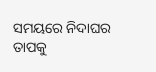ସମୟରେ ନିଦାଘର ତାପକୁ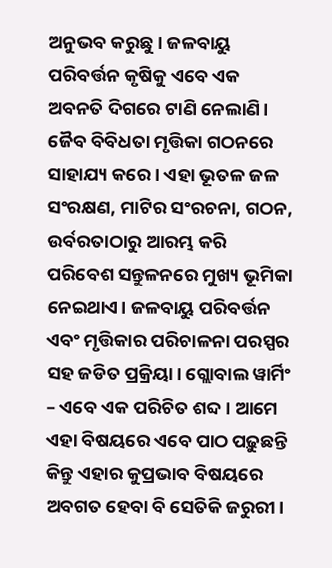ଅନୁଭବ କରୁଛୁ। ଜଳବାୟୁ ପରିବର୍ତ୍ତନ କୃଷିକୁ ଏବେ ଏକ ଅବନତି ଦିଗରେ ଟାଣି ନେଲାଣି।
ଜୈବ ବିବିଧତା ମୃତ୍ତିକା ଗଠନରେ ସାହାଯ୍ୟ କରେ। ଏହା ଭୂତଳ ଜଳ ସଂରକ୍ଷଣ, ମାଟିର ସଂରଚନା, ଗଠନ, ଉର୍ବରତାଠାରୁ ଆରମ୍ଭ କରି ପରିବେଶ ସନ୍ତୁଳନରେ ମୁଖ୍ୟ ଭୂମିକା ନେଇଥାଏ। ଜଳବାୟୁ ପରିବର୍ତ୍ତନ ଏବଂ ମୃତ୍ତିକାର ପରିଚାଳନା ପରସ୍ପର ସହ ଜଡିତ ପ୍ରକ୍ରିୟା। ଗ୍ଲୋବାଲ ୱାର୍ମିଂ – ଏବେ ଏକ ପରିଚିତ ଶବ୍ଦ। ଆମେ ଏହା ବିଷୟରେ ଏବେ ପାଠ ପଢ଼ୁଛନ୍ତି କିନ୍ତୁ ଏହାର କୁପ୍ରଭାବ ବିଷୟରେ ଅବଗତ ହେବା ବି ସେତିକି ଜରୁରୀ।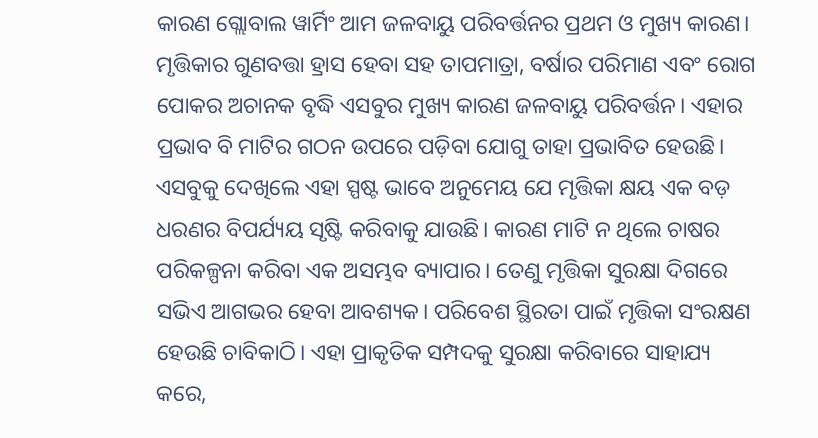କାରଣ ଗ୍ଲୋବାଲ ୱାର୍ମିଂ ଆମ ଜଳବାୟୁ ପରିବର୍ତ୍ତନର ପ୍ରଥମ ଓ ମୁଖ୍ୟ କାରଣ। ମୃତ୍ତିକାର ଗୁଣବତ୍ତା ହ୍ରାସ ହେବା ସହ ତାପମାତ୍ରା, ବର୍ଷାର ପରିମାଣ ଏବଂ ରୋଗ ପୋକର ଅଚାନକ ବୃଦ୍ଧି ଏସବୁର ମୁଖ୍ୟ କାରଣ ଜଳବାୟୁ ପରିବର୍ତ୍ତନ। ଏହାର ପ୍ରଭାବ ବି ମାଟିର ଗଠନ ଉପରେ ପଡ଼ିବା ଯୋଗୁ ତାହା ପ୍ରଭାବିତ ହେଉଛି।
ଏସବୁକୁ ଦେଖିଲେ ଏହା ସ୍ପଷ୍ଟ ଭାବେ ଅନୁମେୟ ଯେ ମୃତ୍ତିକା କ୍ଷୟ ଏକ ବଡ଼ ଧରଣର ବିପର୍ଯ୍ୟୟ ସୃଷ୍ଟି କରିବାକୁ ଯାଉଛି। କାରଣ ମାଟି ନ ଥିଲେ ଚାଷର ପରିକଳ୍ପନା କରିବା ଏକ ଅସମ୍ଭବ ବ୍ୟାପାର। ତେଣୁ ମୃତ୍ତିକା ସୁରକ୍ଷା ଦିଗରେ ସଭିଏ ଆଗଭର ହେବା ଆବଶ୍ୟକ। ପରିବେଶ ସ୍ଥିରତା ପାଇଁ ମୃତ୍ତିକା ସଂରକ୍ଷଣ ହେଉଛି ଚାବିକାଠି। ଏହା ପ୍ରାକୃତିକ ସମ୍ପଦକୁ ସୁରକ୍ଷା କରିବାରେ ସାହାଯ୍ୟ କରେ,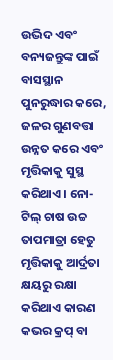ଉଦ୍ଭିଦ ଏବଂ ବନ୍ୟଜନ୍ତୁଙ୍କ ପାଇଁ ବାସସ୍ଥାନ ପୁନରୁଦ୍ଧାର କରେ, ଜଳର ଗୁଣବତ୍ତା ଉନ୍ନତ କରେ ଏବଂ ମୃତ୍ତିକାକୁ ସୁସ୍ଥ କରିଥାଏ। ନୋ-ଟିଲ୍‌ ଚାଷ ଉଚ୍ଚ ତାପମାତ୍ରା ହେତୁ ମୃତ୍ତିକାକୁ ଆର୍ଦ୍ରତା କ୍ଷୟରୁ ରକ୍ଷା କରିଥାଏ କାରଣ କଭର କ୍ରପ୍‌ ବା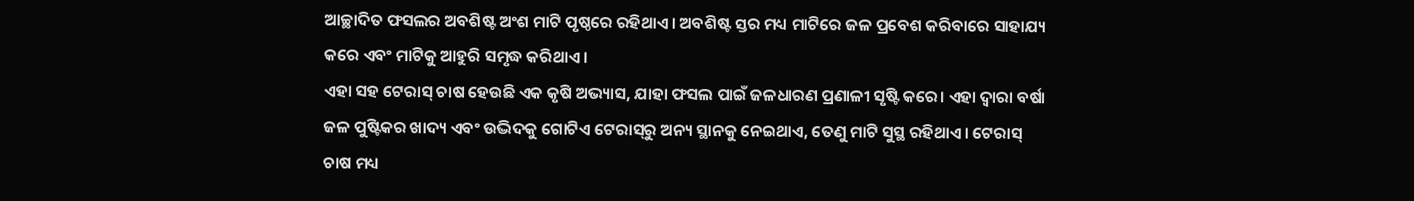ଆଚ୍ଛାଦିତ ଫସଲର ଅବଶିଷ୍ଟ ଅଂଶ ମାଟି ପୃଷ୍ଠରେ ରହିଥାଏ। ଅବଶିଷ୍ଟ ସ୍ତର ମଧ୍ୟ ମାଟିରେ ଜଳ ପ୍ରବେଶ କରିବାରେ ସାହାଯ୍ୟ କରେ ଏବଂ ମାଟିକୁ ଆହୁରି ସମୃଦ୍ଧ କରିଥାଏ ।
ଏହା ସହ ଟେରାସ୍‌ ଚାଷ ହେଉଛି ଏକ କୃଷି ଅଭ୍ୟାସ, ଯାହା ଫସଲ ପାଇଁ ଜଳଧାରଣ ପ୍ରଣାଳୀ ସୃଷ୍ଟି କରେ। ଏହା ଦ୍ୱାରା ବର୍ଷା ଜଳ ପୁଷ୍ଟିକର ଖାଦ୍ୟ ଏବଂ ଉଦ୍ଭିଦକୁ ଗୋଟିଏ ଟେରାସ୍‌ରୁ ଅନ୍ୟ ସ୍ଥାନକୁ ନେଇଥାଏ, ତେଣୁ ମାଟି ସୁସ୍ଥ ରହିଥାଏ। ଟେରାସ୍‌ ଚାଷ ମଧ୍ୟ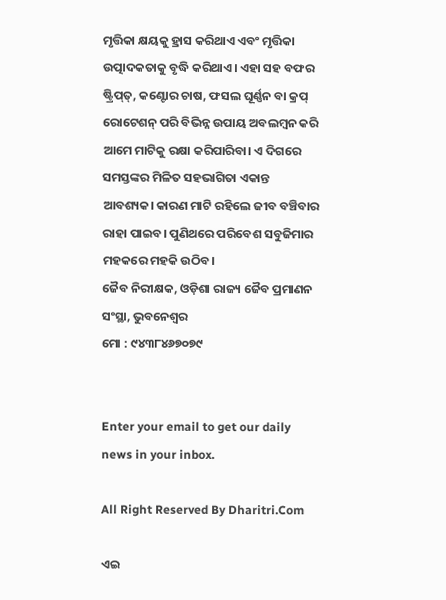ମୃତ୍ତିକା କ୍ଷୟକୁ ହ୍ରାସ କରିଥାଏ ଏବଂ ମୃତ୍ତିକା ଉତ୍ପାଦକତାକୁ ବୃଦ୍ଧି କରିଥାଏ। ଏହା ସହ ବଫର ଷ୍ଟ୍ରିପ୍‌ତ୍‌, କଣ୍ଟୋର ଚାଷ, ଫସଲ ଘୂର୍ଣ୍ଣନ ବା କ୍ରପ୍‌ ରୋଟେଶନ୍‌ ପରି ବିଭିନ୍ନ ଉପାୟ ଅବଲମ୍ବନ କରି ଆମେ ମାଟିକୁ ରକ୍ଷା କରିପାରିବା। ଏ ଦିଗରେ ସମସ୍ତଙ୍କର ମିଳିତ ସହଭାଗିତା ଏକାନ୍ତ ଆବଶ୍ୟକ। କାରଣ ମାଟି ରହିଲେ ଜୀବ ବଞ୍ଚିବାର ରାହା ପାଇବ। ପୁଣିଥରେ ପରିବେଶ ସବୁଜିମାର ମହକରେ ମହକି ଉଠିବ।
ଜୈବ ନିରୀକ୍ଷକ, ଓଡ଼ିଶା ରାଜ୍ୟ ଜୈବ ପ୍ରମାଣନ ସଂସ୍ଥା, ଭୁବନେଶ୍ୱର
ମୋ : ୯୪୩୮୪୬୭୦୭୯


Enter your email to get our daily news in your inbox.

All Right Reserved By Dharitri.Com

ଏଇ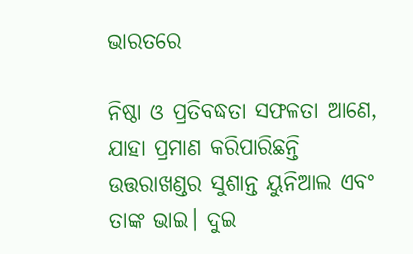ଭାରତରେ

ନିଷ୍ଠା ଓ ପ୍ରତିବଦ୍ଧତା ସଫଳତା ଆଣେ, ଯାହା ପ୍ରମାଣ କରିପାରିଛନ୍ତି ଉତ୍ତରାଖଣ୍ଡର ସୁଶାନ୍ତ ୟୁନିଆଲ ଏବଂ ତାଙ୍କ ଭାଇ। ଦୁଇ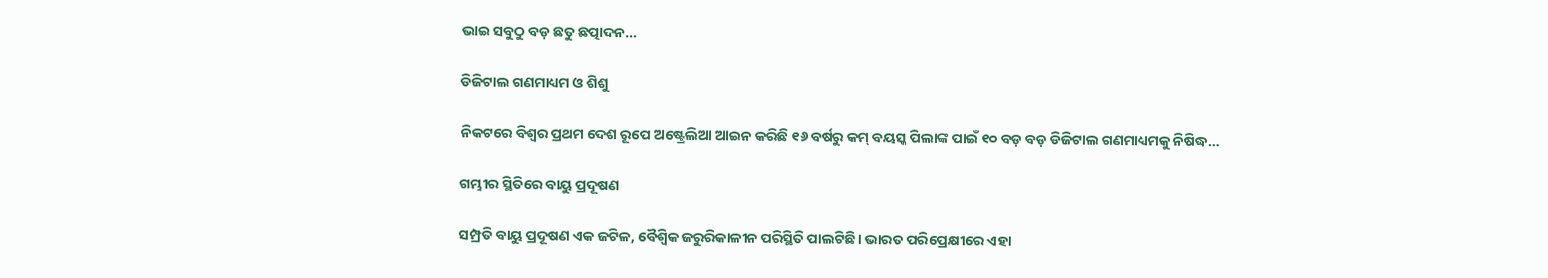ଭାଇ ସବୁଠୁ ବଡ଼ ଛତୁ ଛତ୍ପାଦନ…

ଡିଜିଟାଲ ଗଣମାଧ୍ୟମ ଓ ଶିଶୁ

ନିକଟରେ ବିଶ୍ୱର ପ୍ରଥମ ଦେଶ ରୂପେ ଅଷ୍ଟ୍ରେଲିଆ ଆଇନ କରିଛି ୧୬ ବର୍ଷରୁ କମ୍‌ ବୟସ୍କ ପିଲାଙ୍କ ପାଇଁ ୧୦ ବଡ଼ ବଡ଼ ଡିଜିଟାଲ ଗଣମାଧ୍ୟମକୁ ନିଷିଦ୍ଧ…

ଗମ୍ଭୀର ସ୍ଥିତିରେ ବାୟୁ ପ୍ରଦୂଷଣ

ସମ୍ପ୍ରତି ବାୟୁ ପ୍ରଦୂଷଣ ଏକ ଜଟିଳ, ବୈଶ୍ୱିକ ଜରୁରିକାଳୀନ ପରିସ୍ଥିତି ପାଲଟିଛି। ଭାରତ ପରିପ୍ରେକ୍ଷୀରେ ଏହା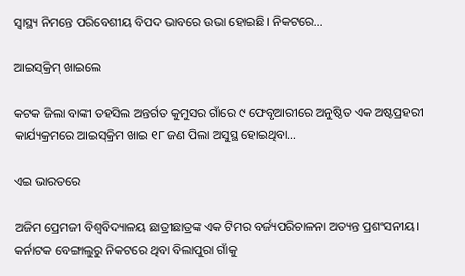ସ୍ବାସ୍ଥ୍ୟ ନିମନ୍ତେ ପରିବେଶୀୟ ବିପଦ ଭାବରେ ଉଭା ହୋଇଛି। ନିକଟରେ…

ଆଇସ୍‌କ୍ରିମ୍‌ ଖାଇଲେ

କଟକ ଜିଲା ବାଙ୍କୀ ତହସିଲ ଅନ୍ତର୍ଗତ କୁମୁସର ଗାଁରେ ୯ ଫେବୃଆରୀରେ ଅନୁଷ୍ଠିତ ଏକ ଅଷ୍ଟପ୍ରହରୀ କାର୍ଯ୍ୟକ୍ରମରେ ଆଇସ୍‌କ୍ରିମ ଖାଇ ୧୮ ଜଣ ପିଲା ଅସୁସ୍ଥ ହୋଇଥିବା…

ଏଇ ଭାରତରେ

ଅଜିମ ପ୍ରେମଜୀ ବିଶ୍ୱବିଦ୍ୟାଳୟ ଛାତ୍ରୀଛାତ୍ରଙ୍କ ଏକ ଟିମର ବର୍ଜ୍ୟପରିଚାଳନା ଅତ୍ୟନ୍ତ ପ୍ରଶଂସନୀୟ। କର୍ନାଟକ ବେଙ୍ଗାଲୁରୁ ନିକଟରେ ଥିବା ବିଲାପୁରା ଗାଁକୁ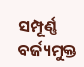ସମ୍ପୂର୍ଣ୍ଣ ବର୍ଜ୍ୟମୁକ୍ତ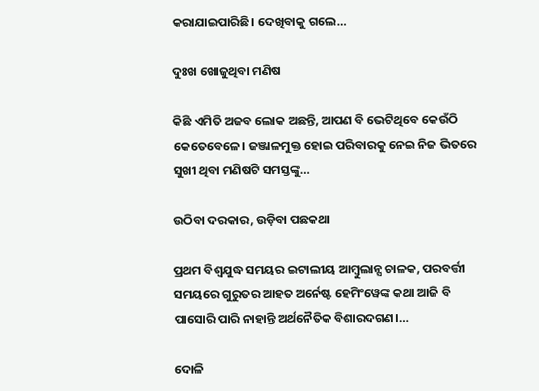କରାଯାଇପାରିଛି। ଦେଖିବାକୁ ଗଲେ…

ଦୁଃଖ ଖୋଜୁଥିବା ମଣିଷ

କିଛି ଏମିତି ଅଜବ ଲୋକ ଅଛନ୍ତି, ଆପଣ ବି ଭେଟିଥିବେ କେଉଁଠି କେତେବେଳେ। ଜଞ୍ଜାଳମୁକ୍ତ ହୋଇ ପରିବାରକୁ ନେଇ ନିଜ ଭିତରେ ସୁଖୀ ଥିବା ମଣିଷଟି ସମସ୍ତଙ୍କୁ…

ଉଠିବା ଦରକାର, ଉଡ଼ିବା ପଛକଥା

ପ୍ରଥମ ବିଶ୍ୱଯୁଦ୍ଧ ସମୟର ଇଟାଲୀୟ ଆମ୍ବୁଲାନ୍ସ ଚାଳକ, ପରବର୍ତ୍ତୀ ସମୟରେ ଗୁରୁତର ଆହତ ଅର୍ନେଷ୍ଟ ହେମିଂୱେଙ୍କ କଥା ଆଜି ବି ପାସୋରି ପାରି ନାହାନ୍ତି ଅର୍ଥନୈତିକ ବିଶାରଦଗଣ।…

ଦୋଳି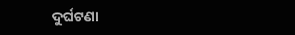ଦୁର୍ଘଟଣା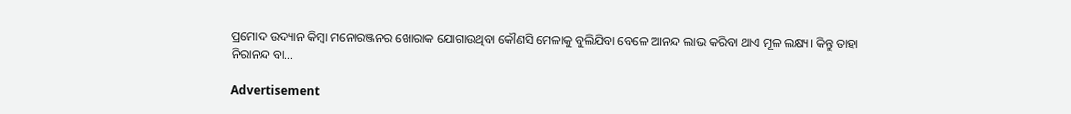ପ୍ରମୋଦ ଉଦ୍ୟାନ କିମ୍ବା ମନୋରଞ୍ଜନର ଖୋରାକ ଯୋଗାଉଥିବା କୌଣସି ମେଳାକୁ ବୁଲିଯିବା ବେଳେ ଆନନ୍ଦ ଲାଭ କରିବା ଥାଏ ମୂଳ ଲକ୍ଷ୍ୟ। କିନ୍ତୁ ତାହା ନିରାନନ୍ଦ ବା…

Advertisement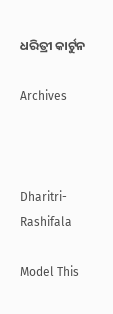ଧରିତ୍ରୀ କାର୍ଟୁନ

Archives



Dharitri-Rashifala

Model This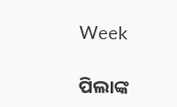Week

ପିଲାଙ୍କ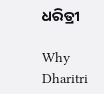ଧରିତ୍ରୀ

Why Dharitri